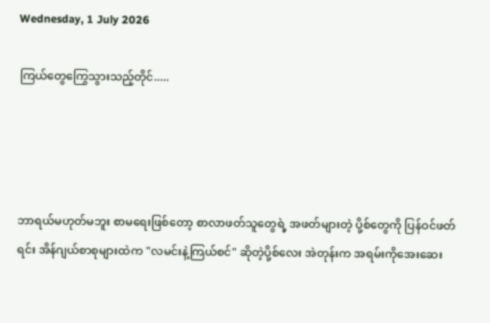Wednesday, 1 July 2026

ကြယ်တွေကြွေသွားသည့်တိုင်.....




ဘာရယ်မဟုတ်မဘူး စာမရေးဖြစ်တော့ စာလာဖတ်သူတွေရဲ့ အဖတ်များတဲ့ ပို့စ်တွေကို ပြန်ဝင်ဖတ်ရင်း အိန်ဂျယ်စာစုများထဲက "လမင်းနဲ့ကြယ်စင်" ဆိုတဲ့ပို့စ်လေး အဲတုန်းက အရမ်းကိုအေးဆေး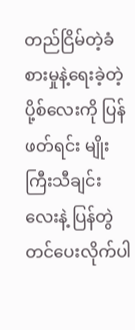တည်ငြိမ်တဲ့ခံစားမှုနဲ့ရေးခဲ့တဲ့ ပို့စ်လေးကို ပြန်ဖတ်ရင်း မျိုးကြီးသီချင်းလေးနဲ့ ပြန်တွဲတင်ပေးလိုက်ပါ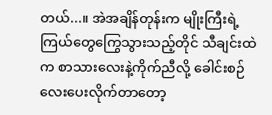တယ်...။ အဲအချိန်တုန်းက မျိုးကြီးရဲ့ ကြယ်တွေကြွေသွားသည့်တိုင် သီချင်းထဲက စာသားလေးနဲ့ကိုက်ညီလို့ ခေါင်းစဉ်လေးပေးလိုက်တာတော့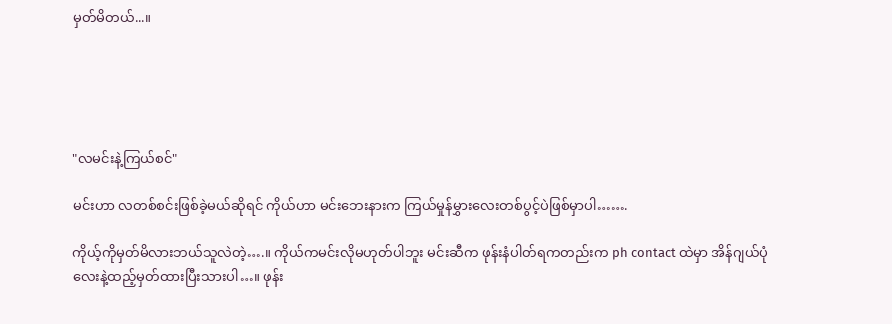မှတ်မိတယ်...။





"လမင်းနဲ့ကြယ်စင်"

မင်းဟာ လတစ်စင်းဖြစ်ခဲ့မယ်ဆိုရင် ကိုယ်ဟာ မင်းဘေးနားက ကြယ်မှုန်မွှားလေးတစ်ပွင့်ပဲဖြစ်မှာပါ…….

ကိုယ့်ကိုမှတ်မိလားဘယ်သူလဲတဲ့….။ ကိုယ်ကမင်းလိုမဟုတ်ပါဘူး မင်းဆီက ဖုန်းနံပါတ်ရကတည်းက ph contact ထဲမှာ အိန်ဂျယ်ပုံလေးနဲ့ထည့်မှတ်ထားပြီးသားပါ…။ ဖုန်း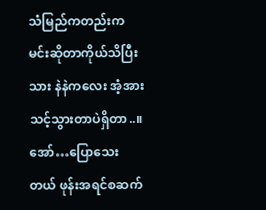သံမြည်ကတည်းက မင်းဆိုတာကိုယ်သိပြီးသား နဲနဲကလေး အံ့အားသင့်သွားတာပဲရှိတာ..။ အော်…ပြောသေးတယ် ဖုန်းအရင်စဆက်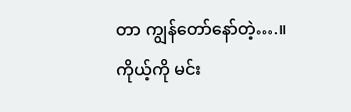တာ ကျွန်တော်နော်တဲ့….။ ကိုယ့်ကို မင်း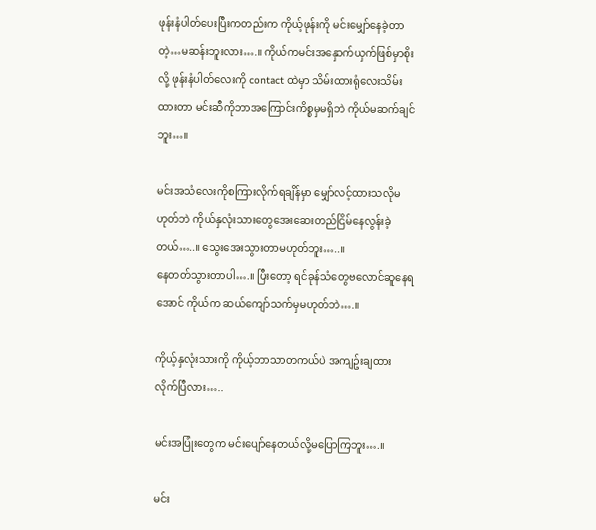ဖုန်းနံပါတ်ပေးပြီးကတည်းက ကိုယ့်ဖုန်းကို မင်းမျှော်နေခဲ့တာတဲ့…မဆန်းဘူးလား….။ ကိုယ်ကမင်းအနှောက်ယှက်ဖြစ်မှာစိုးလို့ ဖုန်းနံပါတ်လေးကို contact ထဲမှာ သိမ်းထားရုံလေးသိမ်းထားတာ မင်းဆီကိုဘာအကြောင်းကိစ္စမှမရှိဘဲ ကိုယ်မဆက်ချင်ဘူး…။

မင်းအသံလေးကိုစကြားလိုက်ရချိန်မှာ မျှော်လင့်ထားသလိုမဟုတ်ဘဲ ကိုယ်နှလုံးသားတွေအေးဆေးတည်ငြိမ်နေလွန်းခဲ့တယ်…..။ သွေးအေးသွားတာမဟုတ်ဘူး…..။
နေတတ်သွားတာပါ….။ ပြီးတော့ ရင်ခုန်သံတွေဗလောင်ဆူနေရအောင် ကိုယ်က ဆယ်ကျော်သက်မှမဟုတ်ဘဲ….။

ကိုယ့်နှလုံးသားကို ကိုယ့်ဘာသာတကယ်ပဲ အကျဥ်းချထားလိုက်ပြီလား…..

မင်းအပြုံးတွေက မင်းပျော်နေတယ်လို့မပြောကြဘူး….။

မင်း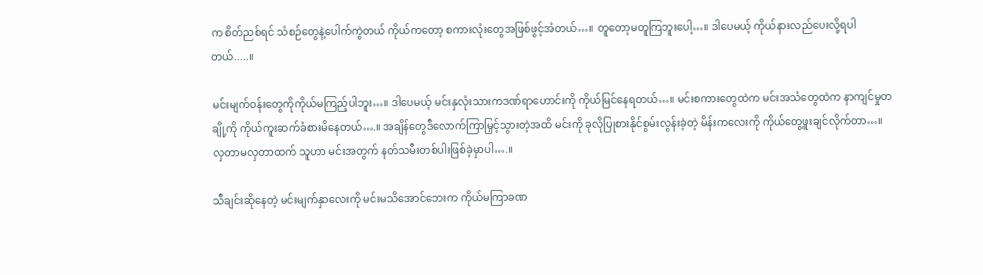က စိတ်ညစ်ရင် သံစဉ်တွေနဲ့ပေါက်ကွဲတယ် ကိုယ်ကတော့ စကားလုံးတွေအဖြစ်ဖွင့်အံတယ်…။ တူတော့မတူကြဘူးပေါ့…။ ဒါပေမယ့် ကိုယ်နားလည်ပေးလို့ရပါတယ်.....။

မင်းမျက်ဝန်းတွေကိုကိုယ်မကြည့်ပါဘူး…။ ဒါပေမယ့် မင်းနှလုံးသားကဒဏ်ရာဟောင်းကို ကိုယ်မြင်နေရတယ်…။ မင်းစကားတွေထဲက မင်းအသံတွေထဲက နာကျင်မှုတချို့ကို ကိုယ်ကူးဆက်ခံစားမိနေတယ်….။ အချိန်တွေဒီလောက်ကြာမြှင့်သွားတဲ့အထိ မင်းကို ခုလိုပြုစားနိုင်စွမ်းလွန်းခဲ့တဲ့ မိန်းကလေးကို ကိုယ်တွေ့ဖူးချင်လိုက်တာ…။ လှတာမလှတာထက် သူဟာ မင်းအတွက် နတ်သမီးတစ်ပါးဖြစ်ခဲ့မှာပါ….။

သီချင်းဆိုနေတဲ့ မင်းမျက်နှာလေးကို မင်းမသိအောင်ဘေးက ကိုယ်မကြာခဏ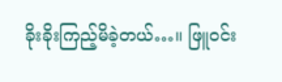ခိုးခိုးကြည့်မိခဲ့တယ်…။ ဖြူဝင်း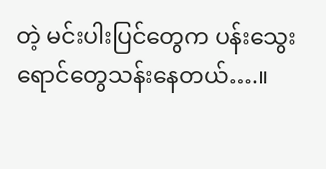တဲ့ မင်းပါးပြင်တွေက ပန်းသွေးရောင်တွေသန်းနေတယ်….။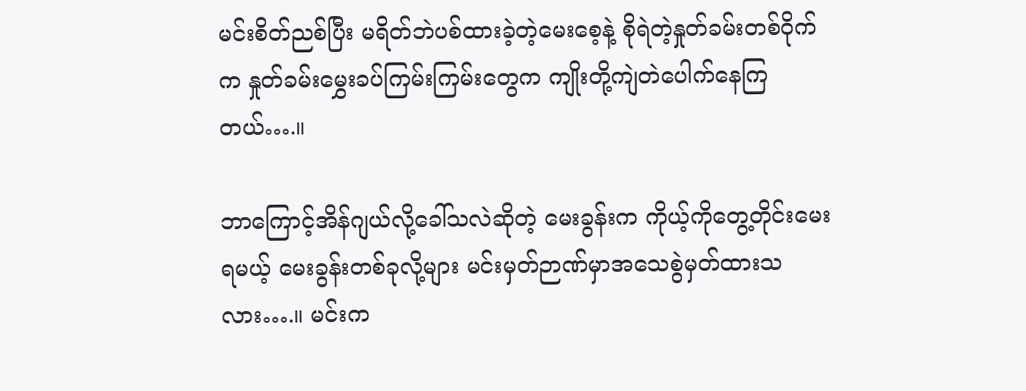မင်းစိတ်ညစ်ပြီး မရိတ်ဘဲပစ်ထားခဲ့တဲ့မေးစေ့နဲ့ စိုရဲတဲ့နှုတ်ခမ်းတစ်ဝိုက်က နှုတ်ခမ်းမွှေးခပ်ကြမ်းကြမ်းတွေက ကျိုးတို့ကျဲတဲပေါက်နေကြတယ်….။

ဘာကြောင့်အိန်ဂျယ်လို့ခေါ်သလဲဆိုတဲ့ မေးခွန်းက ကိုယ့်ကိုတွေ့တိုင်းမေးရမယ့် မေးခွန်းတစ်ခုလို့များ မင်းမှတ်ဉာဏ်မှာအသေစွဲမှတ်ထားသလား….။ မင်းက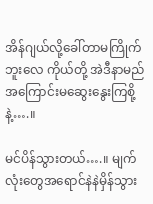အိန်ဂျယ်လို့ခေါ်တာမကြိုက်ဘူးလေ ကိုယ်တို့ အဲဒီနာမည်အကြောင်းမဆွေးနွေးကြစို့နဲ့….။

မင်ပိန်သွားတယ်….။ မျက်လုံးတွေအရောင်နဲနဲမှိန်သွား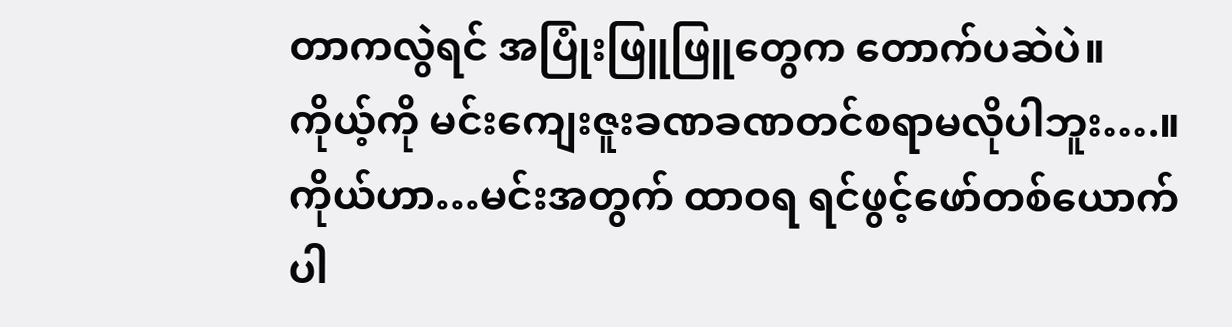တာကလွဲရင် အပြုံးဖြူဖြူတွေက တောက်ပဆဲပဲ။
ကိုယ့်ကို မင်းကျေးဇူးခဏခဏတင်စရာမလိုပါဘူး….။ ကိုယ်ဟာ…မင်းအတွက် ထာဝရ ရင်ဖွင့်ဖော်တစ်ယောက်ပါ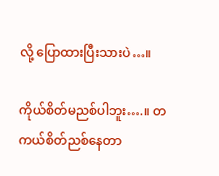လို့ ပြောထားပြီးသားပဲ…။

ကိုယ်စိတ်မညစ်ပါဘူး….။ တကယ်စိတ်ညစ်နေတာ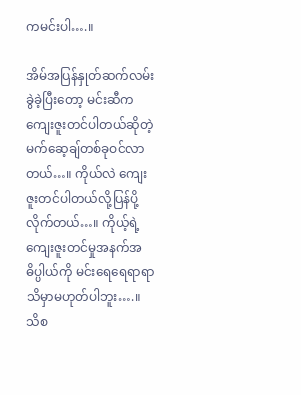ကမင်းပါ….။

အိမ်အပြန်နှုတ်ဆက်လမ်းခွဲခဲ့ပြီးတော့ မင်းဆီက ကျေးဇူးတင်ပါတယ်ဆိုတဲ့ မက်ဆေ့ချ်တစ်ခုဝင်လာတယ်…။ ကိုယ်လဲ ကျေးဇူးတင်ပါတယ်လို့ပြန်ပို့ လိုက်တယ်…။ ကိုယ့်ရဲ့ ကျေးဇူးတင်မှုအနက်အဓိပ္ပါယ်ကို မင်းရေရေရာရာသိမှာမဟုတ်ပါဘူး….။ သိစ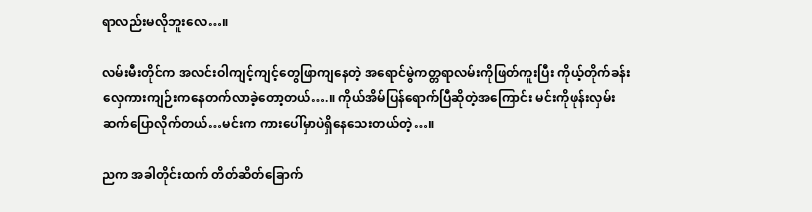ရာလည်းမလိုဘူးလေ…။

လမ်းမီးတိုင်က အလင်းဝါကျင့်ကျင့်တွေဖြာကျနေတဲ့ အရောင်မွဲကတ္တရာလမ်းကိုဖြတ်ကူးပြီး ကိုယ့်တိုက်ခန်းလှေကားကျဉ်းကနေတက်လာခဲ့တော့တယ်….။ ကိုယ်အိမ်ပြန်ရောက်ပြီဆိုတဲ့အကြောင်း မင်းကိုဖုန်းလှမ်းဆက်ပြောလိုက်တယ်…မင်းက ကားပေါ်မှာပဲရှိနေသေးတယ်တဲ့…။

ညက အခါတိုင်းထက် တိတ်ဆိတ်ခြောက်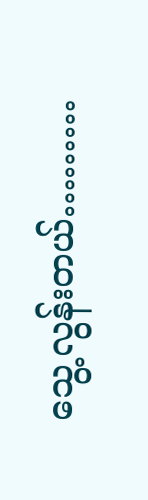သွေ့လွန်းတယ်………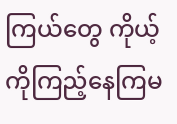ကြယ်တွေ ကိုယ့်ကိုကြည့်နေကြမ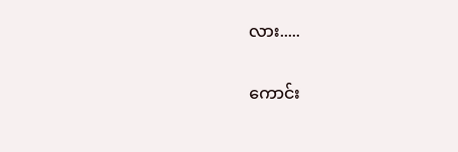လား.....

ကောင်း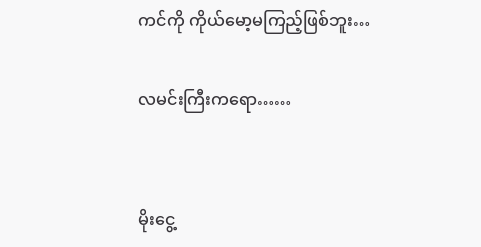ကင်ကို ကိုယ်မော့မကြည့်ဖြစ်ဘူး…

လမင်းကြီးကရော……


မိုးငွေ့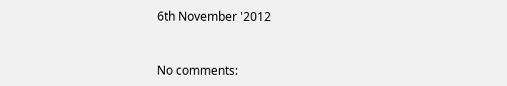6th November '2012


No comments: